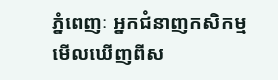ភ្នំពេញៈ អ្នកជំនាញកសិកម្មមើលឃើញពីស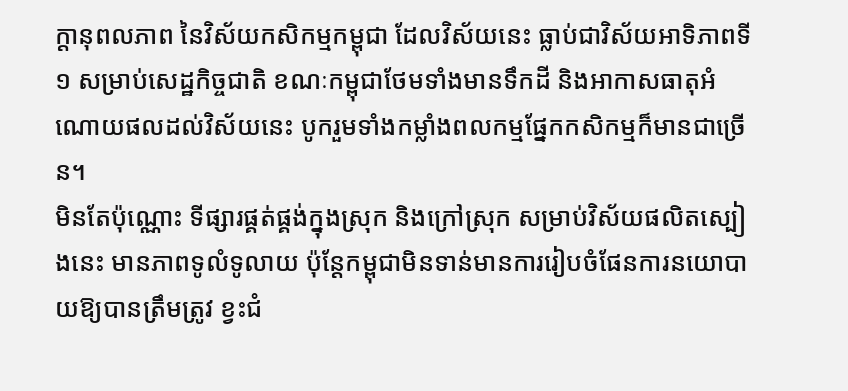ក្តានុពលភាព នៃវិស័យកសិកម្មកម្ពុជា ដែលវិស័យនេះ ធ្លាប់ជាវិស័យអាទិភាពទី១ សម្រាប់សេដ្ឋកិច្ចជាតិ ខណៈកម្ពុជាថែមទាំងមានទឹកដី និងអាកាសធាតុអំណោយផលដល់វិស័យនេះ បូករួមទាំងកម្លាំងពលកម្មផ្នែកកសិកម្មក៏មានជាច្រើន។
មិនតែប៉ុណ្ណោះ ទីផ្សារផ្គត់ផ្គង់ក្នុងស្រុក និងក្រៅស្រុក សម្រាប់វិស័យផលិតស្បៀងនេះ មានភាពទូលំទូលាយ ប៉ុន្តែកម្ពុជាមិនទាន់មានការរៀបចំផែនការនយោបាយឱ្យបានត្រឹមត្រូវ ខ្វះជំ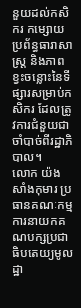នួយដល់កសិករ កម្សោយប្រព័ន្ធធារាសាស្ត្រ និងភាពខ្វះចន្លោះនៃទីផ្សារសម្រាប់កសិករ ដែលត្រូវការជំនួយជាចាំបាច់ពីរដ្ឋាភិបាល។
លោក យ៉ង សាំងកុមារ ប្រធានគណៈកម្មការនាយកគណបក្សប្រជាធិបតេយ្យមូលដ្ឋា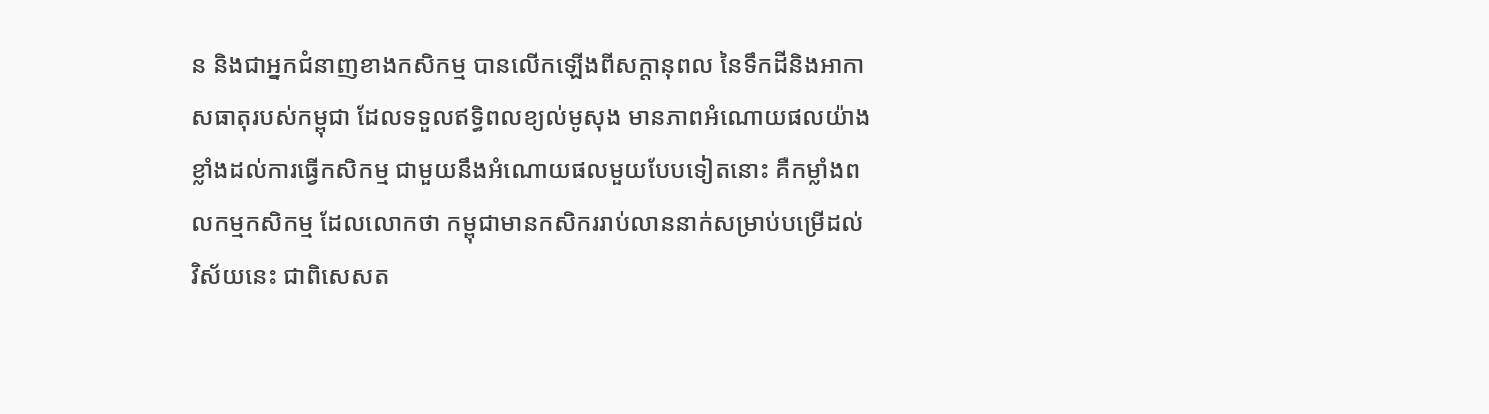ន និងជាអ្នកជំនាញខាងកសិកម្ម បានលើកឡើងពីសក្តានុពល នៃទឹកដីនិងអាកាសធាតុរបស់កម្ពុជា ដែលទទួលឥទ្ធិពលខ្យល់មូសុង មានភាពអំណោយផលយ៉ាងខ្លាំងដល់ការធ្វើកសិកម្ម ជាមួយនឹងអំណោយផលមួយបែបទៀតនោះ គឺកម្លាំងពលកម្មកសិកម្ម ដែលលោកថា កម្ពុជាមានកសិកររាប់លាននាក់សម្រាប់បម្រើដល់វិស័យនេះ ជាពិសេសត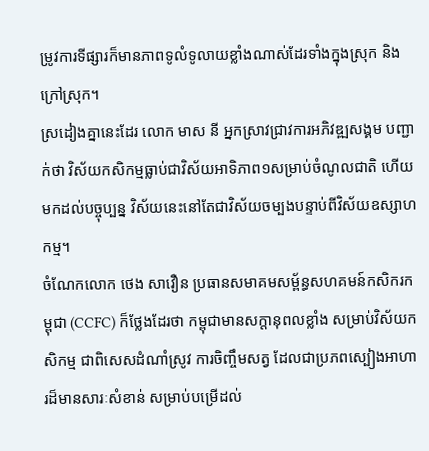ម្រូវការទីផ្សារក៏មានភាពទូលំទូលាយខ្លាំងណាស់ដែរទាំងក្នុងស្រុក និងក្រៅស្រុក។
ស្រដៀងគ្នានេះដែរ លោក មាស នី អ្នកស្រាវជ្រាវការអភិវឌ្ឍសង្គម បញ្ជាក់ថា វិស័យកសិកម្មធ្លាប់ជាវិស័យអាទិភាព១សម្រាប់ចំណូលជាតិ ហើយមកដល់បច្ចុប្បន្ន វិស័យនេះនៅតែជាវិស័យចម្បងបន្ទាប់ពីវិស័យឧស្សាហកម្ម។
ចំណែកលោក ថេង សាវឿន ប្រធានសមាគមសម្ព័ន្ធសហគមន៍កសិករកម្ពុជា (CCFC) ក៏ថ្លែងដែរថា កម្ពុជាមានសក្តានុពលខ្លាំង សម្រាប់វិស័យកសិកម្ម ជាពិសេសដំណាំស្រូវ ការចិញ្ចឹមសត្វ ដែលជាប្រភពស្បៀងអាហារដ៏មានសារៈសំខាន់ សម្រាប់បម្រើដល់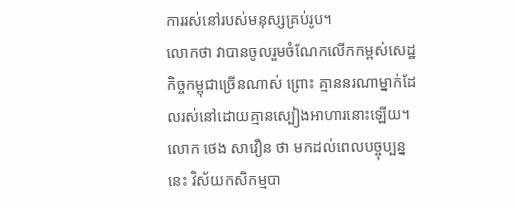ការរស់នៅរបស់មនុស្សគ្រប់រូប។
លោកថា វាបានចូលរួមចំណែកលើកកម្ពស់សេដ្ឋកិច្ចកម្ពុជាច្រើនណាស់ ព្រោះ គ្មាននរណាម្នាក់ដែលរស់នៅដោយគ្មានស្បៀងអាហារនោះឡើយ។
លោក ថេង សាវឿន ថា មកដល់ពេលបច្ចុប្បន្ននេះ វិស័យកសិកម្មបា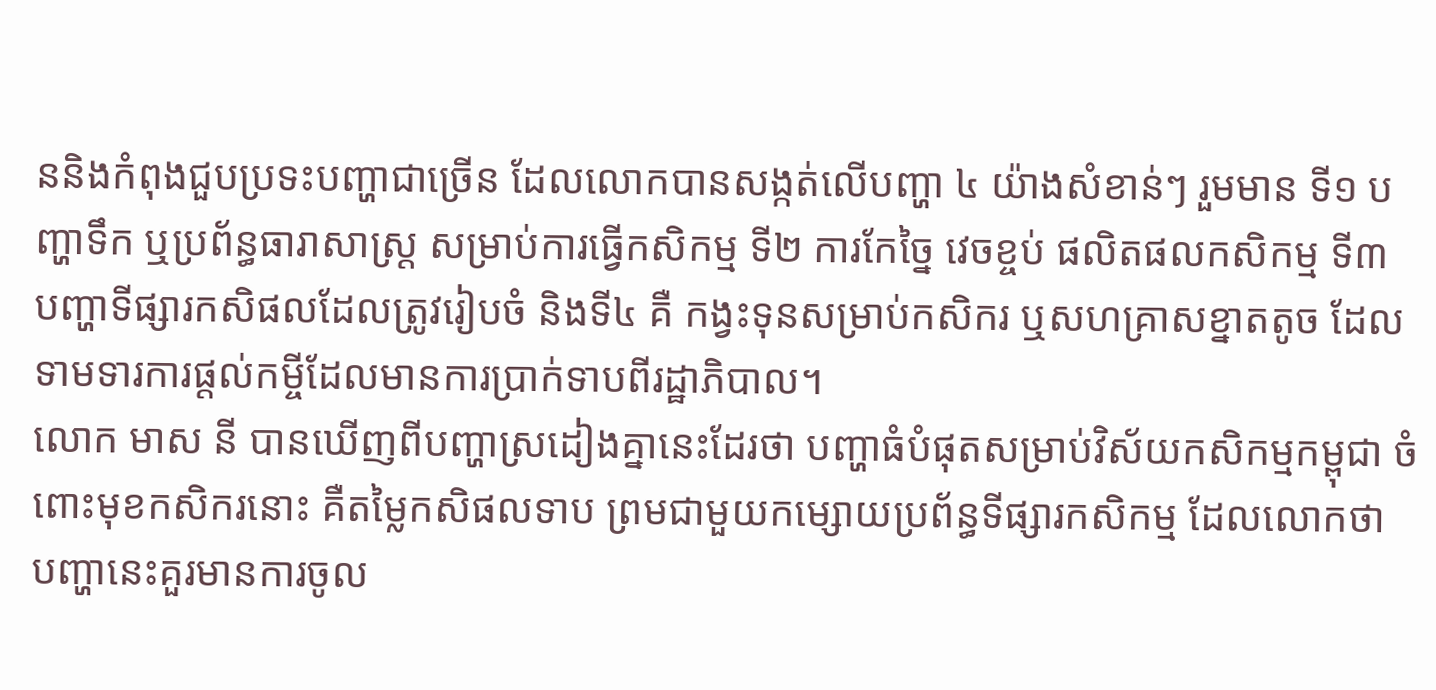ននិងកំពុងជួបប្រទះបញ្ហាជាច្រើន ដែលលោកបានសង្កត់លើបញ្ហា ៤ យ៉ាងសំខាន់ៗ រួមមាន ទី១ បញ្ហាទឹក ឬប្រព័ន្ធធារាសាស្ត្រ សម្រាប់ការធ្វើកសិកម្ម ទី២ ការកែច្នៃ វេចខ្ចប់ ផលិតផលកសិកម្ម ទី៣ បញ្ហាទីផ្សារកសិផលដែលត្រូវរៀបចំ និងទី៤ គឺ កង្វះទុនសម្រាប់កសិករ ឬសហគ្រាសខ្នាតតូច ដែលទាមទារការផ្តល់កម្ចីដែលមានការប្រាក់ទាបពីរដ្ឋាភិបាល។
លោក មាស នី បានឃើញពីបញ្ហាស្រដៀងគ្នានេះដែរថា បញ្ហាធំបំផុតសម្រាប់វិស័យកសិកម្មកម្ពុជា ចំពោះមុខកសិករនោះ គឺតម្លៃកសិផលទាប ព្រមជាមួយកម្សោយប្រព័ន្ធទីផ្សារកសិកម្ម ដែលលោកថា បញ្ហានេះគួរមានការចូល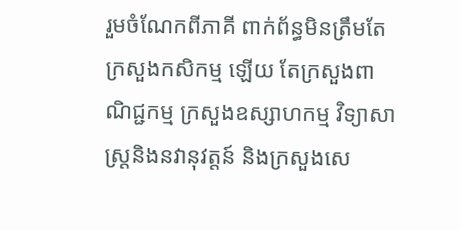រួមចំណែកពីភាគី ពាក់ព័ន្ធមិនត្រឹមតែក្រសួងកសិកម្ម ឡើយ តែក្រសួងពាណិជ្ជកម្ម ក្រសួងឧស្សាហកម្ម វិទ្យាសាស្ត្រនិងនវានុវត្តន៍ និងក្រសួងសេ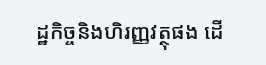ដ្ឋកិច្ចនិងហិរញ្ញវត្ថុផង ដើ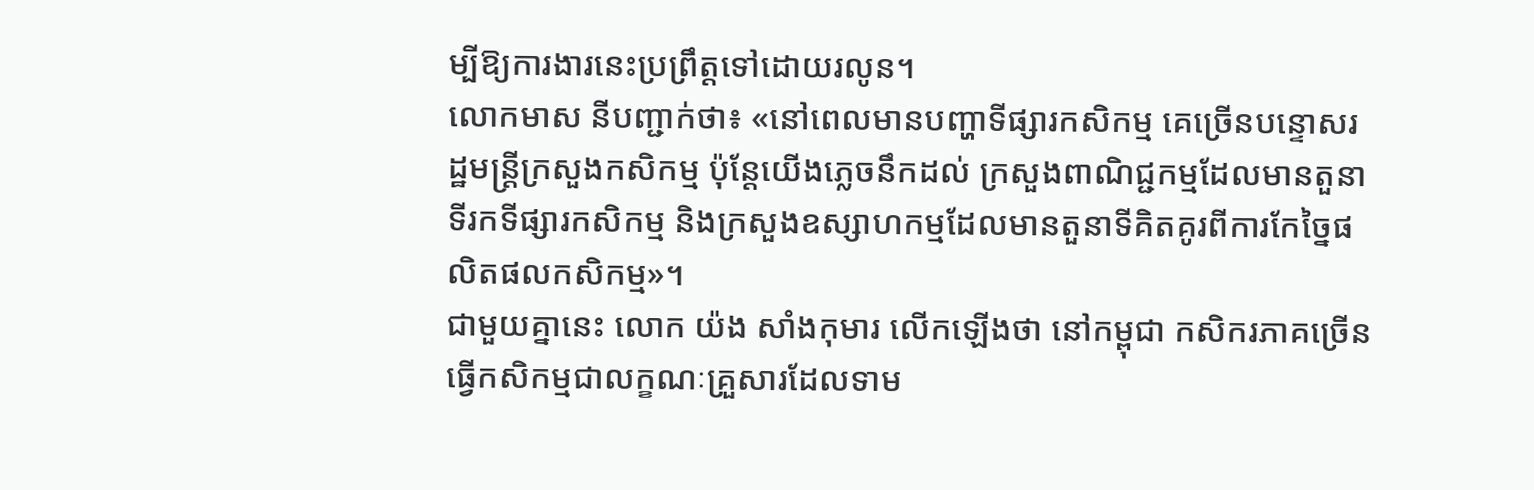ម្បីឱ្យការងារនេះប្រព្រឹត្តទៅដោយរលូន។
លោកមាស នីបញ្ជាក់ថា៖ «នៅពេលមានបញ្ហាទីផ្សារកសិកម្ម គេច្រើនបន្ទោសរដ្ឋមន្ត្រីក្រសួងកសិកម្ម ប៉ុន្តែយើងភ្លេចនឹកដល់ ក្រសួងពាណិជ្ជកម្មដែលមានតួនាទីរកទីផ្សារកសិកម្ម និងក្រសួងឧស្សាហកម្មដែលមានតួនាទីគិតគូរពីការកែច្នៃផលិតផលកសិកម្ម»។
ជាមួយគ្នានេះ លោក យ៉ង សាំងកុមារ លើកឡើងថា នៅកម្ពុជា កសិករភាគច្រើនធ្វើកសិកម្មជាលក្ខណៈគ្រួសារដែលទាម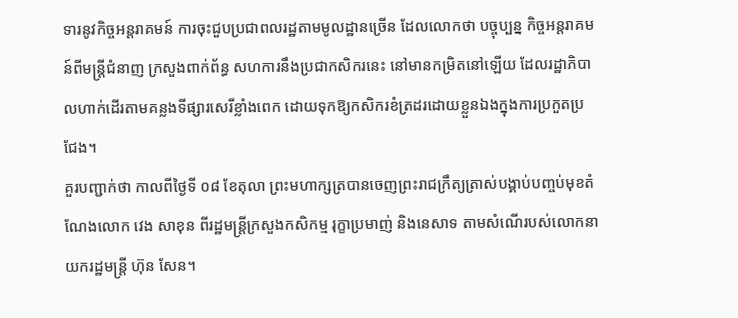ទារនូវកិច្ចអន្តរាគមន៍ ការចុះជួបប្រជាពលរដ្ឋតាមមូលដ្ឋានច្រើន ដែលលោកថា បច្ចុប្បន្ន កិច្ចអន្តរាគមន៍ពីមន្ត្រីជំនាញ ក្រសួងពាក់ព័ន្ធ សហការនឹងប្រជាកសិករនេះ នៅមានកម្រិតនៅឡើយ ដែលរដ្ឋាភិបាលហាក់ដើរតាមគន្លងទីផ្សារសេរីខ្លាំងពេក ដោយទុកឱ្យកសិករខំត្រដរដោយខ្លួនឯងក្នុងការប្រកួតប្រជែង។
គួរបញ្ជាក់ថា កាលពីថ្ងៃទី ០៨ ខែតុលា ព្រះមហាក្សត្របានចេញព្រះរាជក្រឹត្យត្រាស់បង្គាប់បញ្ចប់មុខតំណែងលោក វេង សាខុន ពីរដ្ឋមន្ត្រីក្រសួងកសិកម្ម រុក្ខាប្រមាញ់ និងនេសាទ តាមសំណើរបស់លោកនាយករដ្ឋមន្ត្រី ហ៊ុន សែន។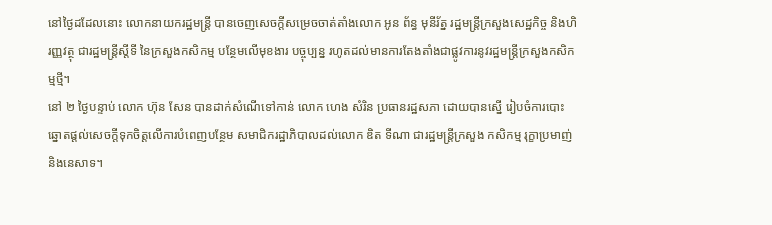នៅថ្ងៃដដែលនោះ លោកនាយករដ្ឋមន្ត្រី បានចេញសេចក្តីសម្រេចចាត់តាំងលោក អូន ព័ន្ធ មុនីរ័ត្ន រដ្ឋមន្ត្រីក្រសួងសេដ្ឋកិច្ច និងហិរញ្ញវត្ថុ ជារដ្ឋមន្ត្រីស្តីទី នៃក្រសួងកសិកម្ម បន្ថែមលើមុខងារ បច្ចុប្បន្ន រហូតដល់មានការតែងតាំងជាផ្លូវការនូវរដ្ឋមន្ត្រីក្រសួងកសិកម្មថ្មី។
នៅ ២ ថ្ងៃបន្ទាប់ លោក ហ៊ុន សែន បានដាក់សំណើទៅកាន់ លោក ហេង សំរិន ប្រធានរដ្ឋសភា ដោយបានស្នើ រៀបចំការបោះឆ្នោតផ្តល់សេចក្តីទុកចិត្តលើការបំពេញបន្ថែម សមាជិករដ្ឋាភិបាលដល់លោក ឌិត ទីណា ជារដ្ឋមន្ត្រីក្រសួង កសិកម្ម រុក្ខាប្រមាញ់ និងនេសាទ។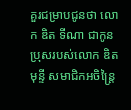គួរជម្រាបជូនថា លោក ឌិត ទីណា ជាកូនប្រុសរបស់លោក ឌិត មុន្ទី សមាជិកអចិន្ត្រៃ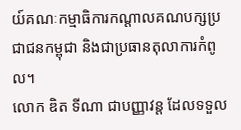យ៍គណៈកម្មាធិការកណ្ដាលគណបក្សប្រជាជនកម្ពុជា និងជាប្រធានតុលាការកំពូល។
លោក ឌិត ទីណា ជាបញ្ញាវន្ត ដែលទទួល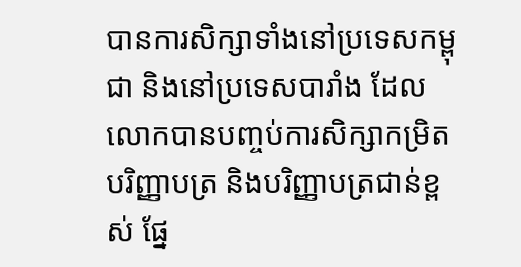បានការសិក្សាទាំងនៅប្រទេសកម្ពុជា និងនៅប្រទេសបារាំង ដែលលោកបានបញ្ចប់ការសិក្សាកម្រិតបរិញ្ញាបត្រ និងបរិញ្ញាបត្រជាន់ខ្ពស់ ផ្នែ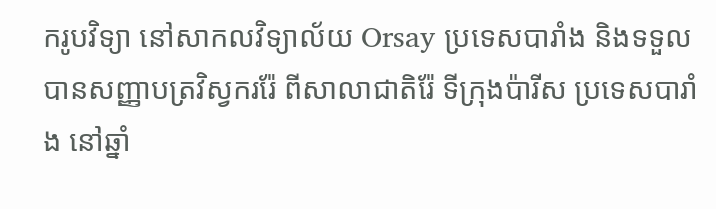ករូបវិទ្យា នៅសាកលវិទ្យាល័យ Orsay ប្រទេសបារាំង និងទទួលបានសញ្ញាបត្រវិស្វកររ៉ែ ពីសាលាជាតិរ៉ែ ទីក្រុងប៉ារីស ប្រទេសបារាំង នៅឆ្នាំ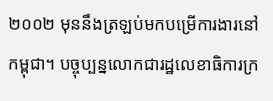២០០២ មុននឹងត្រឡប់មកបម្រើការងារនៅកម្ពុជា។ បច្ចុប្បន្នលោកជារដ្ឋលេខាធិការក្រ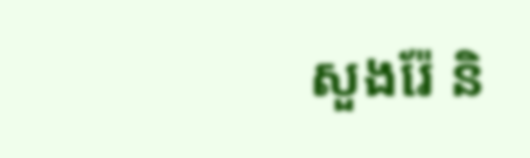សួងរ៉ែ និ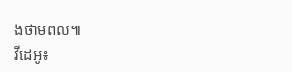ងថាមពល៕
វីដេអូ៖